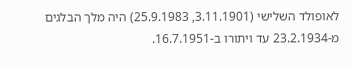לאופולד השלישי (3.11.1901, 25.9.1983) היה מלך הבלגים מ-23.2.1934 עד ויתורו ב-16.7.1951.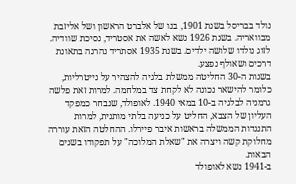נולד בבריסל בשנת 1901, בנו של אלברט הראשון ושל אליזבת מבוואריה. בשנת 1926 נשא לאשה את אסטריד, נסיכת שוודיה. לזוג נולדו שלושה ילדים. בשנת 1935 אסתריד נהרגה בתאונת דרכים ושאולף נפצע.
בשנות ה-30 החליטה ממשלת בלגיה להצהיר על נייטרליות, כלומר להישאר נכונה לא לקחת צד במלחמה. למרות זאת פלשה גרמניה לבלגיה ב-10 במאי 1940. לאופולד, שנבחר כמפקד העליון של הצבא, החליט על כניעה בלתי מותנית, למרות התנגדות הממשלה בראשות איבר פיירלו. ההחלטה הזאת עוררה מחלוקת קשה ויצרה את "שאלת המלוכה" על תפקודו בשנים הבאות.
ב-1941 נשא לאופולד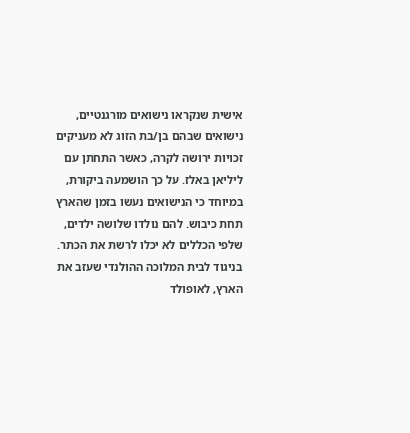אישית שנקראו נישואים מורגנטיים, נישואים שבהם בן/בת הזוג לא מעניקים זכויות ירושה לקרה, כאשר התחתן עם ליליאן באלז. על כך הושמעה ביקורת, במיוחד כי הנישואים נעשו בזמן שהארץ תחת כיבוש. להם נולדו שלושה ילדים, שלפי הכללים לא יכלו לרשת את הכתר.
בניגוד לבית המלוכה ההולנדי שעזב את הארץ, לאופולד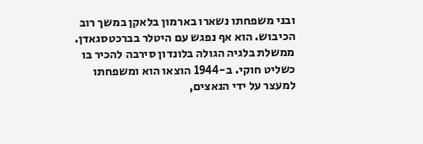ובני משפחתו נשארו בארמון בלאקן במשך רוב הכיבוש. הוא אף נפגש עם היטלר בברכטסגאדן. ממשלת בלגיה הגולה בלונדון סירבה להכיר בו כשליט חוקי. ב-1944 הוצאו הוא ומשפחתו למעצר על ידי הנאצים,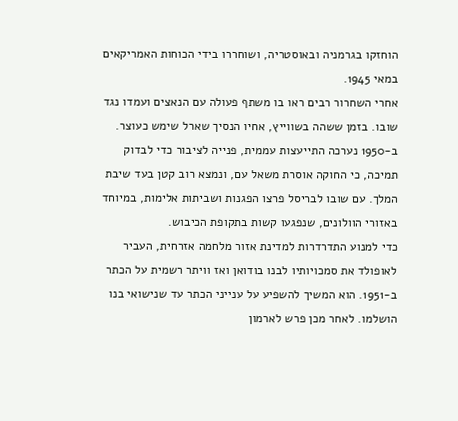הוחזקו בגרמניה ובאוסטריה, ושוחררו בידי הכוחות האמריקאים במאי 1945.
אחרי השחרור רבים ראו בו משתף פעולה עם הנאצים ועמדו נגד שובו. בזמן ששהה בשווייץ, אחיו הנסיך שארל שימש כעוצר. ב-1950 נערכה התייעצות עממית, פנייה לציבור כדי לבדוק תמיכה, כי החוקה אוסרת משאל עם, ונמצא רוב קטן בעד שיבת המלך. עם שובו לבריסל פרצו הפגנות ושביתות אלימות, במיוחד באזורי הוולונים, שנפגעו קשות בתקופת הכיבוש.
כדי למנוע התדרדרות למדינת אזור מלחמה אזרחית, העביר לאופולד את סמכויותיו לבנו בודואן ואז וויתר רשמית על הכתר ב-1951. הוא המשיך להשפיע על ענייני הכתר עד שנישואי בנו הושלמו. לאחר מכן פרש לארמון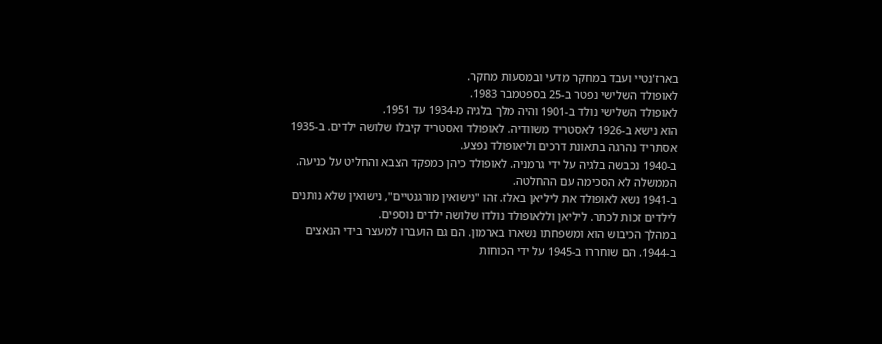בארז'נטיי ועבד במחקר מדעי ובמסעות מחקר.
לאופולד השלישי נפטר ב-25 בספטמבר 1983.
לאופולד השלישי נולד ב-1901 והיה מלך בלגיה מ-1934 עד 1951.
הוא נישא ב-1926 לאסטריד משוודיה. לאופולד ואסטריד קיבלו שלושה ילדים. ב-1935 אסתריד נהרגה בתאונת דרכים וליאופולד נפצע.
ב-1940 נכבשה בלגיה על ידי גרמניה. לאופולד כיהן כמפקד הצבא והחליט על כניעה. הממשלה לא הסכימה עם ההחלטה.
ב-1941 נשא לאופולד את ליליאן באלז. זהו "נישואין מורגנטיים", נישואין שלא נותנים לילדים זכות לכתר. ליליאן וללאופולד נולדו שלושה ילדים נוספים.
במהלך הכיבוש הוא ומשפחתו נשארו בארמון. הם גם הועברו למעצר בידי הנאצים ב-1944. הם שוחררו ב-1945 על ידי הכוחות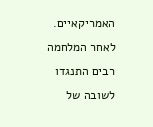האמריקאיים.
לאחר המלחמה רבים התנגדו לשובה של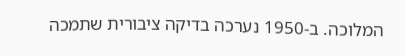המלוכה. ב-1950 נערכה בדיקה ציבורית שתמכה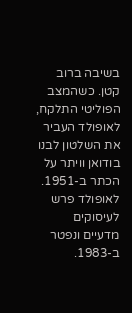בשיבה ברוב קטן. כשהמצב הפוליטי התלקח, לאופולד העביר את השלטון לבנו בודואן וויתר על הכתר ב-1951.
לאופולד פרש לעיסוקים מדעיים ונפטר ב-1983.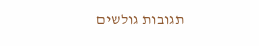תגובות גולשים